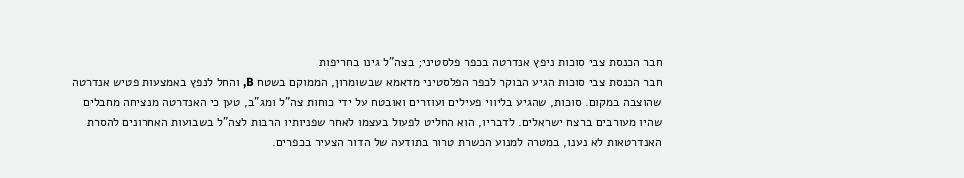חבר הכנסת צבי סוכות ניפץ אנדרטה בכפר פלסטיני; בצה"ל גינו בחריפות
חבר הכנסת צבי סוכות הגיע הבוקר לכפר הפלסטיני מדאמא שבשומרון, הממוקם בשטח B, והחל לנפץ באמצעות פטיש אנדרטה שהוצבה במקום. סוכות, שהגיע בליווי פעילים ועוזרים ואובטח על ידי כוחות צה"ל ומג"ב, טען כי האנדרטה מנציחה מחבלים שהיו מעורבים ברצח ישראלים. לדבריו, הוא החליט לפעול בעצמו לאחר שפניותיו הרבות לצה"ל בשבועות האחרונים להסרת האנדרטאות לא נענו, במטרה למנוע הכשרת טרור בתודעה של הדור הצעיר בכפרים.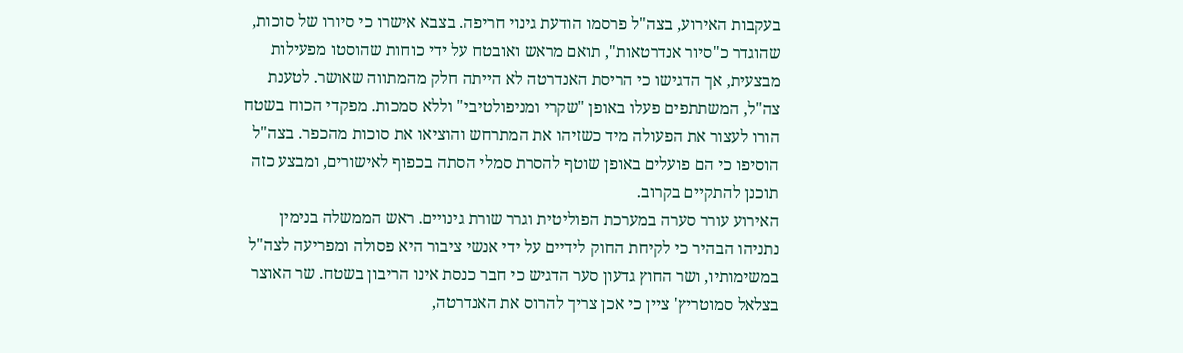בעקבות האירוע, בצה"ל פרסמו הודעת גינוי חריפה. בצבא אישרו כי סיורו של סוכות, שהוגדר כ"סיור אנדרטאות", תואם מראש ואובטח על ידי כוחות שהוסטו מפעילות מבצעית, אך הדגישו כי הריסת האנדרטה לא הייתה חלק מהמתווה שאושר. לטענת צה"ל, המשתתפים פעלו באופן "שקרי ומניפולטיבי" וללא סמכות. מפקדי הכוח בשטח הורו לעצור את הפעולה מיד כשזיהו את המתרחש והוציאו את סוכות מהכפר. בצה"ל הוסיפו כי הם פועלים באופן שוטף להסרת סמלי הסתה בכפוף לאישורים, ומבצע כזה תוכנן להתקיים בקרוב.
האירוע עורר סערה במערכת הפוליטית וגרר שורת גינויים. ראש הממשלה בנימין נתניהו הבהיר כי לקיחת החוק לידיים על ידי אנשי ציבור היא פסולה ומפריעה לצה"ל במשימותיו, ושר החוץ גדעון סער הדגיש כי חבר כנסת אינו הריבון בשטח. שר האוצר בצלאל סמוטריץ' ציין כי אכן צריך להרוס את האנדרטה,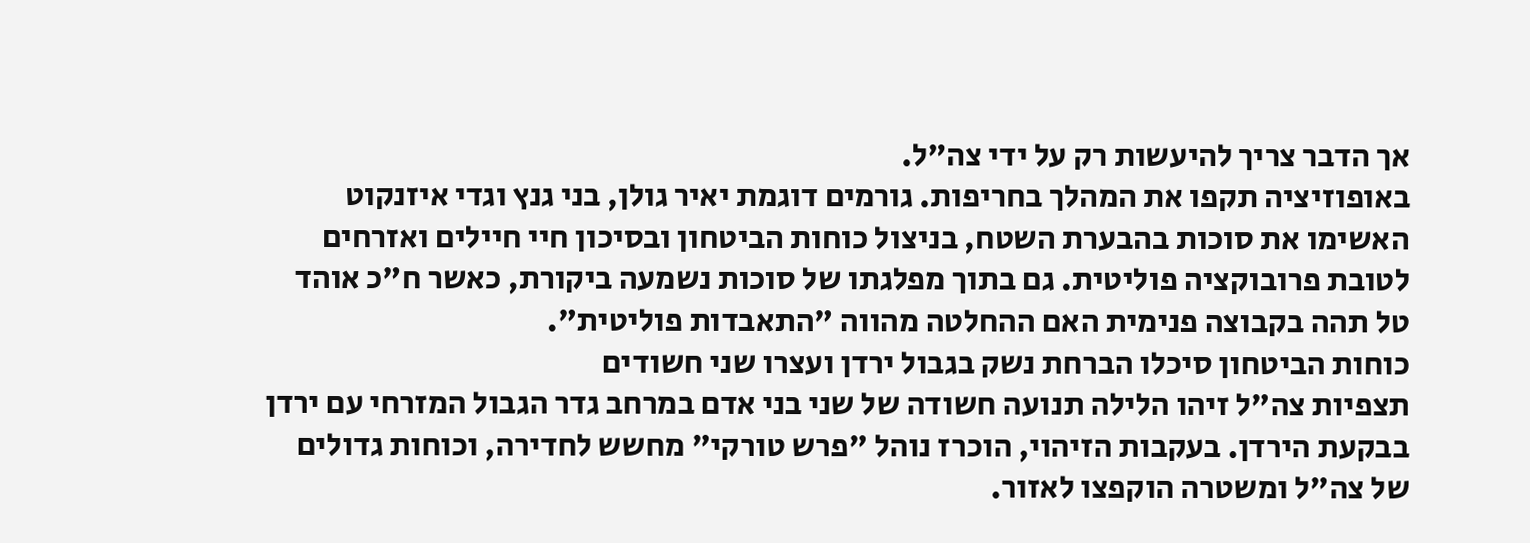אך הדבר צריך להיעשות רק על ידי צה"ל.
באופוזיציה תקפו את המהלך בחריפות. גורמים דוגמת יאיר גולן, בני גנץ וגדי איזנקוט האשימו את סוכות בהבערת השטח, בניצול כוחות הביטחון ובסיכון חיי חיילים ואזרחים לטובת פרובוקציה פוליטית. גם בתוך מפלגתו של סוכות נשמעה ביקורת, כאשר ח"כ אוהד טל תהה בקבוצה פנימית האם ההחלטה מהווה "התאבדות פוליטית".
כוחות הביטחון סיכלו הברחת נשק בגבול ירדן ועצרו שני חשודים
תצפיות צה"ל זיהו הלילה תנועה חשודה של שני בני אדם במרחב גדר הגבול המזרחי עם ירדן בבקעת הירדן. בעקבות הזיהוי, הוכרז נוהל "פרש טורקי" מחשש לחדירה, וכוחות גדולים של צה"ל ומשטרה הוקפצו לאזור.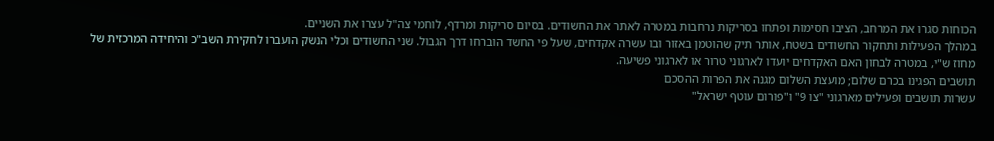הכוחות סגרו את המרחב, הציבו חסימות ופתחו בסריקות נרחבות במטרה לאתר את החשודים. בסיום סריקות ומרדף, לוחמי צה"ל עצרו את השניים.
במהלך הפעילות ותחקור החשודים בשטח, אותר תיק שהוטמן באזור ובו עשרה אקדחים, שעל פי החשד הוברחו דרך הגבול. שני החשודים וכלי הנשק הועברו לחקירת השב"כ והיחידה המרכזית של מחוז ש"י, במטרה לבחון האם האקדחים יועדו לארגוני טרור או לארגוני פשיעה.
תושבים הפגינו בכרם שלום; מועצת השלום מגנה את הפרות ההסכם
עשרות תושבים ופעילים מארגוני "צו 9" ו"פורום עוטף ישראל"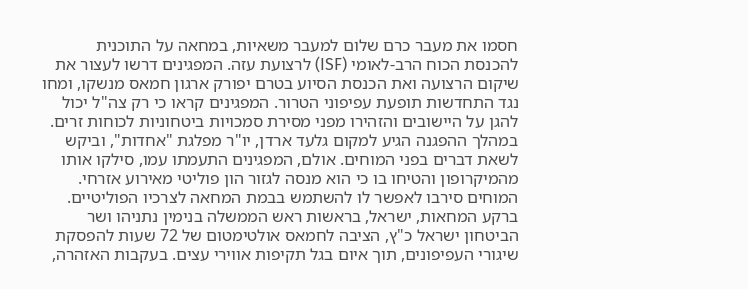חסמו את מעבר כרם שלום למעבר משאיות, במחאה על התוכנית להכנסת הכוח הרב-לאומי (ISF) לרצועת עזה. המפגינים דרשו לעצור את שיקום הרצועה ואת הכנסת הסיוע בטרם יפורק ארגון חמאס מנשקו, ומחו נגד התחדשות תופעת עפיפוני הטרור. המפגינים קראו כי רק צה"ל יכול להגן על היישובים והזהירו מפני מסירת סמכויות ביטחוניות לכוחות זרים.
במהלך ההפגנה הגיע למקום גלעד ארדן, יו"ר מפלגת "אחדות", וביקש לשאת דברים בפני המוחים. אולם, המפגינים התעמתו עמו, סילקו אותו מהמיקרופון והטיחו בו כי הוא מנסה לגזור הון פוליטי מאירוע אזרחי. המוחים סירבו לאפשר לו להשתמש בבמת המחאה לצרכיו הפוליטיים.
ברקע המחאות, ישראל, בראשות ראש הממשלה בנימין נתניהו ושר הביטחון ישראל כ"ץ, הציבה לחמאס אולטימטום של 72 שעות להפסקת שיגורי העפיפונים, תוך איום בגל תקיפות אווירי עצים. בעקבות האזהרה,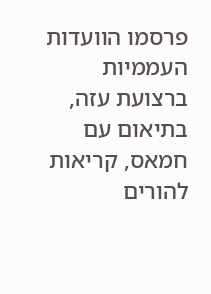פרסמו הוועדות העממיות ברצועת עזה, בתיאום עם חמאס, קריאות להורים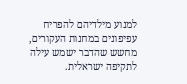למנוע מילדיהם להפריח עפיפונים במחנות העקורים, מחשש שהדבר ישמש עילה לתקיפה ישראלית.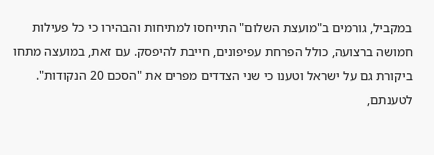במקביל, גורמים ב"מועצת השלום" התייחסו למתיחות והבהירו כי כל פעילות חמושה ברצועה, כולל הפרחת עפיפונים, חייבת להיפסק. עם זאת, במועצה מתחו ביקורת גם על ישראל וטענו כי שני הצדדים מפרים את "הסכם 20 הנקודות". לטענתם,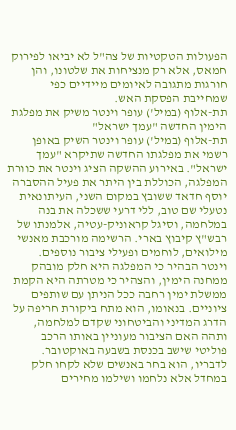הפעולות הטקטיות של צה"ל לא יביאו לפירוק חמאס, אלא רק מנציחות את שלטונו, והן חורגות מתגובה לאיומים מיידיים כפי שמחייבת הפסקת האש.
תת-אלוף (במיל') עופר וינטר משיק את מפלגת הימין החדשה "עמך ישראל"
תת-אלוף (במיל') עופר וינטר השיק באופן רשמי את מפלגתו החדשה שתיקרא "עמך ישראל". באירוע ההשקה הציג וינטר את כוורת המפלגה, הכוללת בין היתר את פעיל ההסברה יוסף חדאד ששובץ במקום השני, העיתונאית נטעלי שם טוב, ללי דרעי ששכלה את בנה במלחמה, וסיגל קראוניק-עטיה, אלמנתו של רבש"ץ קיבוץ בארי. הרשימה מורכבת מאנשי מילואים, לוחמים ופעילי ציבור נוספים.
וינטר הבהיר כי המפלגה היא חלק מובהק ממחנה הימין, והצהיר כי מטרתה היא הקמת ממשלת ימין רחבה ככל הניתן עם שותפים ציוניים. בנאומו, הוא מתח ביקורת חריפה על הדרג המדיני והביטחוני שקדם למלחמה, ותהה האם הציבור מעוניין באותו הרכב פוליטי שישב בכנסת בשבעה באוקטובר. לדבריו, הוא בחר באנשים שלא לקחו חלק במחדל אלא נלחמו ושילמו מחירים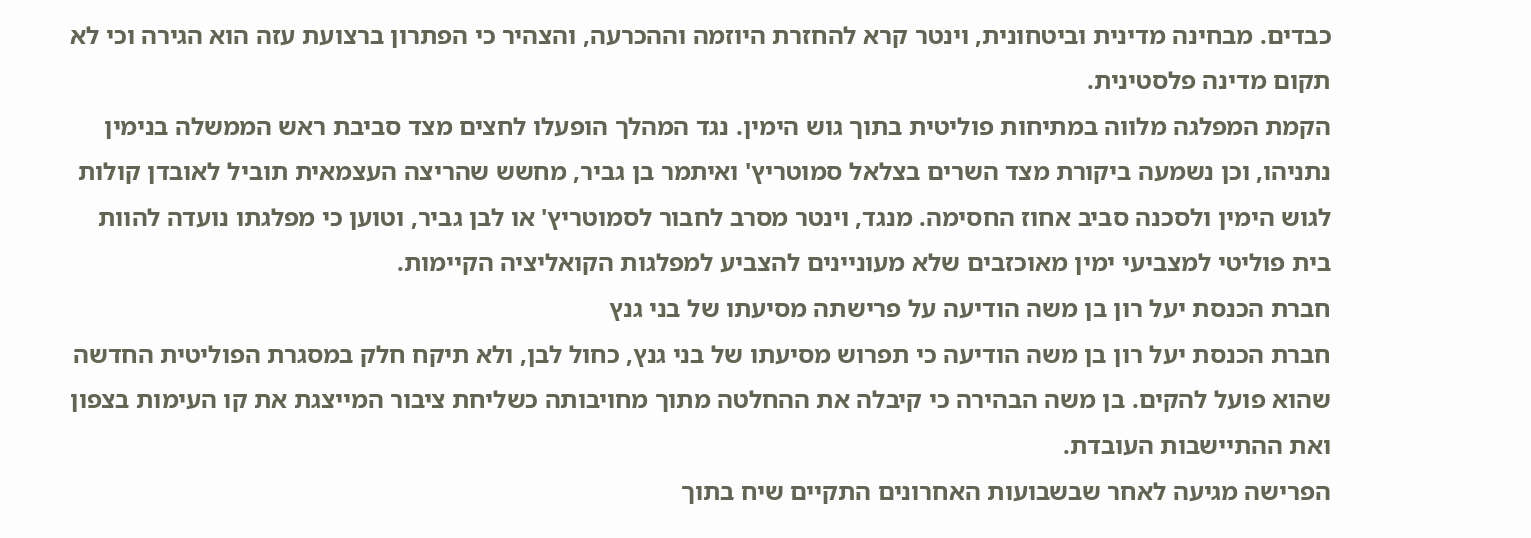כבדים. מבחינה מדינית וביטחונית, וינטר קרא להחזרת היוזמה וההכרעה, והצהיר כי הפתרון ברצועת עזה הוא הגירה וכי לא תקום מדינה פלסטינית.
הקמת המפלגה מלווה במתיחות פוליטית בתוך גוש הימין. נגד המהלך הופעלו לחצים מצד סביבת ראש הממשלה בנימין נתניהו, וכן נשמעה ביקורת מצד השרים בצלאל סמוטריץ' ואיתמר בן גביר, מחשש שהריצה העצמאית תוביל לאובדן קולות לגוש הימין ולסכנה סביב אחוז החסימה. מנגד, וינטר מסרב לחבור לסמוטריץ' או לבן גביר, וטוען כי מפלגתו נועדה להוות בית פוליטי למצביעי ימין מאוכזבים שלא מעוניינים להצביע למפלגות הקואליציה הקיימות.
חברת הכנסת יעל רון בן משה הודיעה על פרישתה מסיעתו של בני גנץ
חברת הכנסת יעל רון בן משה הודיעה כי תפרוש מסיעתו של בני גנץ, כחול לבן, ולא תיקח חלק במסגרת הפוליטית החדשה שהוא פועל להקים. בן משה הבהירה כי קיבלה את ההחלטה מתוך מחויבותה כשליחת ציבור המייצגת את קו העימות בצפון ואת ההתיישבות העובדת.
הפרישה מגיעה לאחר שבשבועות האחרונים התקיים שיח בתוך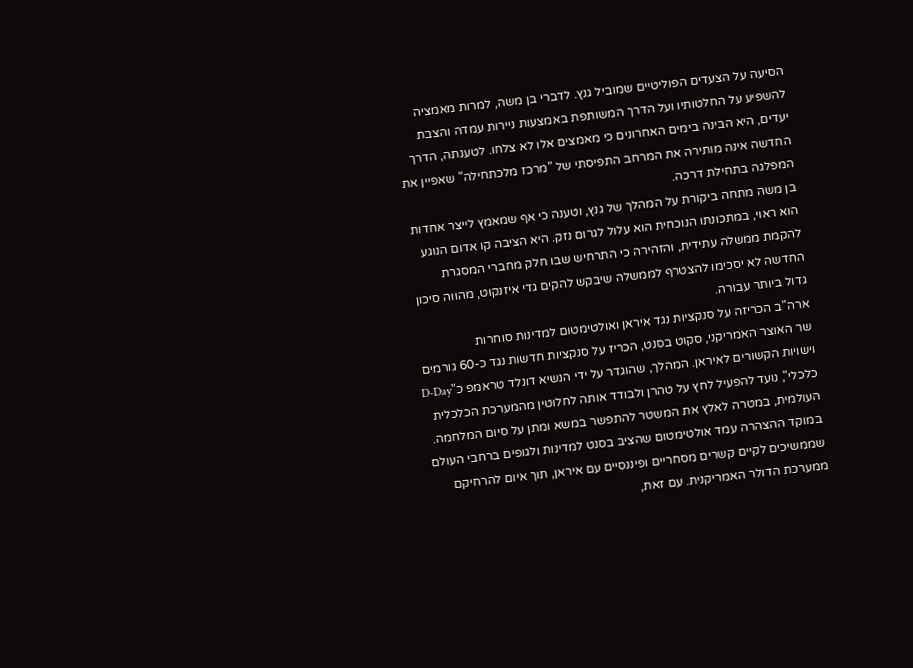הסיעה על הצעדים הפוליטיים שמוביל גנץ. לדברי בן משה, למרות מאמציה להשפיע על החלטותיו ועל הדרך המשותפת באמצעות ניירות עמדה והצבת יעדים, היא הבינה בימים האחרונים כי מאמצים אלו לא צלחו. לטענתה, הדרך החדשה אינה מותירה את המרחב התפיסתי של "מרכז מלכתחילה" שאפיין את המפלגה בתחילת דרכה.
בן משה מתחה ביקורת על המהלך של גנץ, וטענה כי אף שמאמץ לייצר אחדות הוא ראוי, במתכונתו הנוכחית הוא עלול לגרום נזק. היא הציבה קו אדום הנוגע להקמת ממשלה עתידית, והזהירה כי התרחיש שבו חלק מחברי המסגרת החדשה לא יסכימו להצטרף לממשלה שיבקש להקים גדי איזנקוט, מהווה סיכון גדול ביותר עבורה.
ארה"ב הכריזה על סנקציות נגד איראן ואולטימטום למדינות סוחרות
שר האוצר האמריקני, סקוט בסנט, הכריז על סנקציות חדשות נגד כ-60 גורמים וישויות הקשורים לאיראן. המהלך, שהוגדר על ידי הנשיא דונלד טראמפ כ"D-Day כלכלי", נועד להפעיל לחץ על טהרן ולבודד אותה לחלוטין מהמערכת הכלכלית העולמית, במטרה לאלץ את המשטר להתפשר במשא ומתן על סיום המלחמה.
במוקד ההצהרה עמד אולטימטום שהציב בסנט למדינות ולגופים ברחבי העולם שממשיכים לקיים קשרים מסחריים ופיננסיים עם איראן, תוך איום להרחיקם ממערכת הדולר האמריקנית. עם זאת,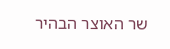שר האוצר הבהיר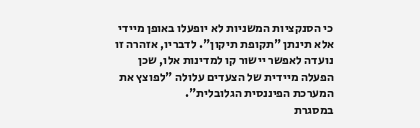כי הסנקציות המשניות לא יופעלו באופן מיידי אלא תינתן "תקופת תיקון". לדבריו, אזהרה זו נועדה לאפשר יישור קו למדינות אלו, שכן הפעלה מיידית של הצעדים עלולה "לפוצץ את המערכת הפיננסית הגלובלית".
במסגרת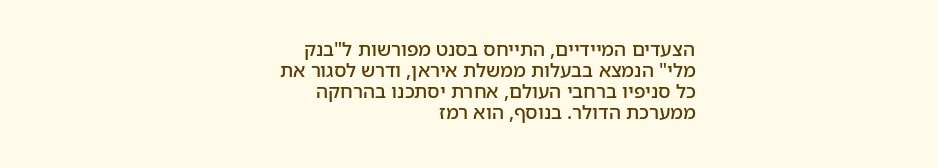הצעדים המיידיים, התייחס בסנט מפורשות ל"בנק מלי" הנמצא בבעלות ממשלת איראן, ודרש לסגור את כל סניפיו ברחבי העולם, אחרת יסתכנו בהרחקה ממערכת הדולר. בנוסף, הוא רמז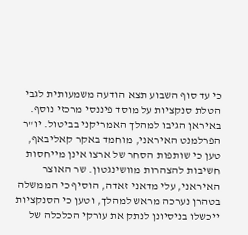כי עד סוף השבוע תצא הודעה משמעותית לגבי הטלת סנקציות על מוסד פיננסי מרכזי נוסף.
באיראן הגיבו למהלך האמריקני בביטול. יו"ר הפרלמנט האיראני, מוחמד באקר קאליבאף, טען כי שותפות הסחר של ארצו אינן מייחסות חשיבות להצהרות מוושינגטון. שר האוצר האיראני, עלי מדאני זאדה, הוסיף כי הממשלה בטהרן נערכה מראש למהלך, וטען כי הסנקציות ייכשלו בניסיונן לנתק את עורקי הכלכלה של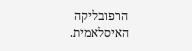הרפובליקה האיסלאמית.